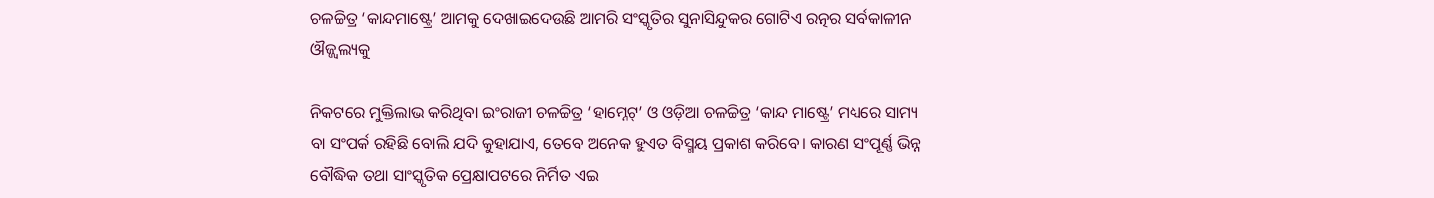ଚଳଚ୍ଚିତ୍ର ‘କାନ୍ଦମାଷ୍ଟ୍ରେ’ ଆମକୁ ଦେଖାଇଦେଉଛି ଆମରି ସଂସ୍କୃତିର ସୁନାସିନ୍ଦୁକର ଗୋଟିଏ ରତ୍ନର ସର୍ବକାଳୀନ ଔଜ୍ଜ୍ୱଲ୍ୟକୁ

ନିକଟରେ ମୁକ୍ତିଲାଭ କରିଥିବା ଇଂରାଜୀ ଚଳଚ୍ଚିତ୍ର ‘ହାମ୍ନେଟ୍’ ଓ ଓଡ଼ିଆ ଚଳଚ୍ଚିତ୍ର ‘କାନ୍ଦ ମାଷ୍ଟ୍ରେ’ ମଧ୍ୟରେ ସାମ୍ୟ ବା ସଂପର୍କ ରହିଛି ବୋଲି ଯଦି କୁହାଯାଏ, ତେବେ ଅନେକ ହୁଏତ ବିସ୍ମୟ ପ୍ରକାଶ କରିବେ। କାରଣ ସଂପୂର୍ଣ୍ଣ ଭିନ୍ନ ବୌଦ୍ଧିକ ତଥା ସାଂସ୍କୃତିକ ପ୍ରେକ୍ଷାପଟରେ ନିର୍ମିତ ଏଇ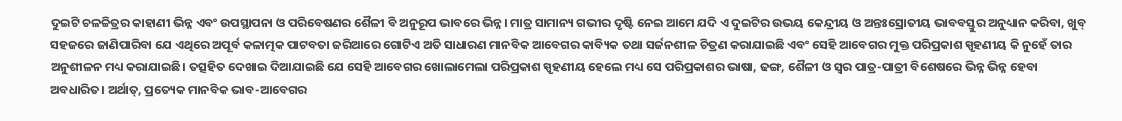ଦୁଇଟି ଚଳଚ୍ଚିତ୍ରର କାହାଣୀ ଭିନ୍ନ ଏବଂ ଉପସ୍ଥାପନା ଓ ପରିବେଷଣର ଶୈଳୀ ବି ଅନୁରୂପ ଭାବରେ ଭିନ୍ନ। ମାତ୍ର ସାମାନ୍ୟ ଗଭୀର ଦୃଷ୍ଟି ନେଇ ଆମେ ଯଦି ଏ ଦୁଇଟିର ଉଭୟ କେନ୍ଦ୍ରୀୟ ଓ ଅନ୍ତଃସ୍ରୋତୀୟ ଭାବବସ୍ତୁର ଅନୁଧ୍ୟାନ କରିବା, ଖୁବ୍ ସହଜରେ ଜାଣିପାରିବା ଯେ ଏଥିରେ ଅପୂର୍ବ କଳାତ୍ମକ ପାଟବତା ଜରିଆରେ ଗୋଟିଏ ଅତି ସାଧାରଣ ମାନବିକ ଆବେଗର କାବ୍ୟିକ ତଥା ସର୍ଜନଶୀଳ ଚିତ୍ରଣ କରାଯାଇଛି ଏବଂ ସେହି ଆବେଗର ମୁକ୍ତ ପରିପ୍ରକାଶ ସ୍ପୃହଣୀୟ କି ନୁହେଁ ତାର ଅନୁଶୀଳନ ମଧ୍ୟ କରାଯାଇଛି। ତତ୍ସହିତ ଦେଖାଇ ଦିଆଯାଇଛି ଯେ ସେହି ଆବେଗର ଖୋଲାମେଲା ପରିପ୍ରକାଶ ସ୍ପୃହଣୀୟ ହେଲେ ମଧ୍ୟ ସେ ପରିପ୍ରକାଶର ଭାଷା, ଢଙ୍ଗ, ଶୈଳୀ ଓ ସ୍ୱର ପାତ୍ର-ପାତ୍ରୀ ବିଶେଷରେ ଭିନ୍ନ ଭିନ୍ନ ହେବା ଅବଧାରିତ। ଅର୍ଥାତ୍, ପ୍ରତ୍ୟେକ ମାନବିକ ଭାବ-ଆବେଗର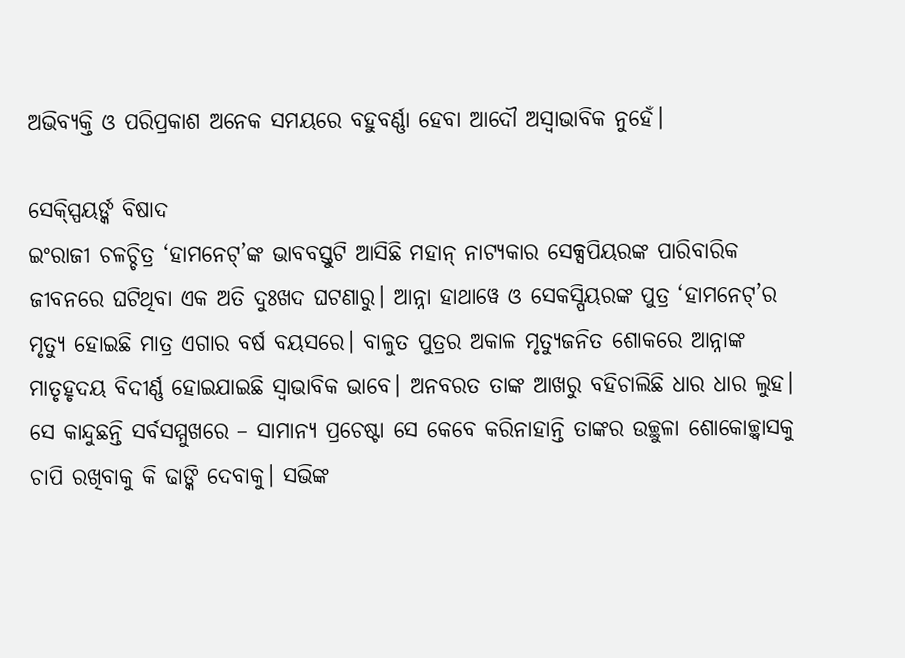ଅଭିବ୍ୟକ୍ତି ଓ ପରିପ୍ରକାଶ ଅନେକ ସମୟରେ ବହୁବର୍ଣ୍ଣା ହେବା ଆଦୌ ଅସ୍ୱାଭାବିକ ନୁହେଁ।

ସେକ୍ସ୍ପିୟର୍ଙ୍କ ବିଷାଦ
ଇଂରାଜୀ ଚଳଚ୍ଚିତ୍ର ‘ହାମନେଟ୍’ଙ୍କ ଭାବବସ୍ତୁଟି ଆସିଛି ମହାନ୍ ନାଟ୍ୟକାର ସେକ୍ସପିୟରଙ୍କ ପାରିବାରିକ ଜୀବନରେ ଘଟିଥିବା ଏକ ଅତି ଦୁଃଖଦ ଘଟଣାରୁ। ଆନ୍ନା ହାଥାୱେ ଓ ସେକସ୍ପିୟରଙ୍କ ପୁତ୍ର ‘ହାମନେଟ୍’ର ମୃତ୍ୟୁ ହୋଇଛି ମାତ୍ର ଏଗାର ବର୍ଷ ବୟସରେ। ବାଳୁତ ପୁତ୍ରର ଅକାଳ ମୃତ୍ୟୁଜନିତ ଶୋକରେ ଆନ୍ନାଙ୍କ ମାତୃହୃଦୟ ବିଦୀର୍ଣ୍ଣ ହୋଇଯାଇଛି ସ୍ୱାଭାବିକ ଭାବେ। ଅନବରତ ତାଙ୍କ ଆଖରୁ ବହିଚାଲିଛି ଧାର ଧାର ଲୁହ। ସେ କାନ୍ଦୁଛନ୍ତି ସର୍ବସମ୍ମୁଖରେ – ସାମାନ୍ୟ ପ୍ରଚେଷ୍ଟା ସେ କେବେ କରିନାହାନ୍ତି ତାଙ୍କର ଉଚ୍ଛୁଳା ଶୋକୋଚ୍ଛ୍ୱାସକୁ ଚାପି ରଖିବାକୁ କି ଢାଙ୍କି ଦେବାକୁ। ସଭିଙ୍କ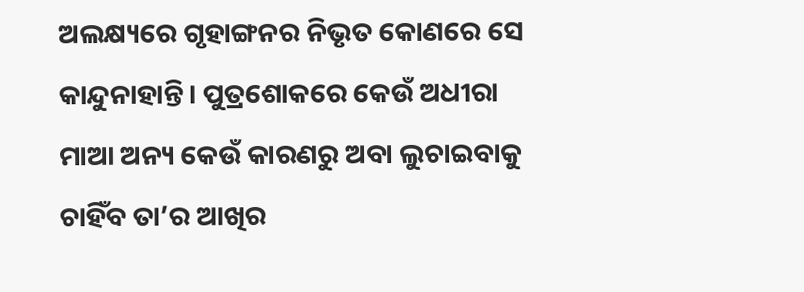ଅଲକ୍ଷ୍ୟରେ ଗୃହାଙ୍ଗନର ନିଭୃତ କୋଣରେ ସେ କାନ୍ଦୁନାହାନ୍ତି। ପୁତ୍ରଶୋକରେ କେଉଁ ଅଧୀରା ମାଆ ଅନ୍ୟ କେଉଁ କାରଣରୁ ଅବା ଲୁଚାଇବାକୁ ଚାହିଁବ ତା’ର ଆଖିର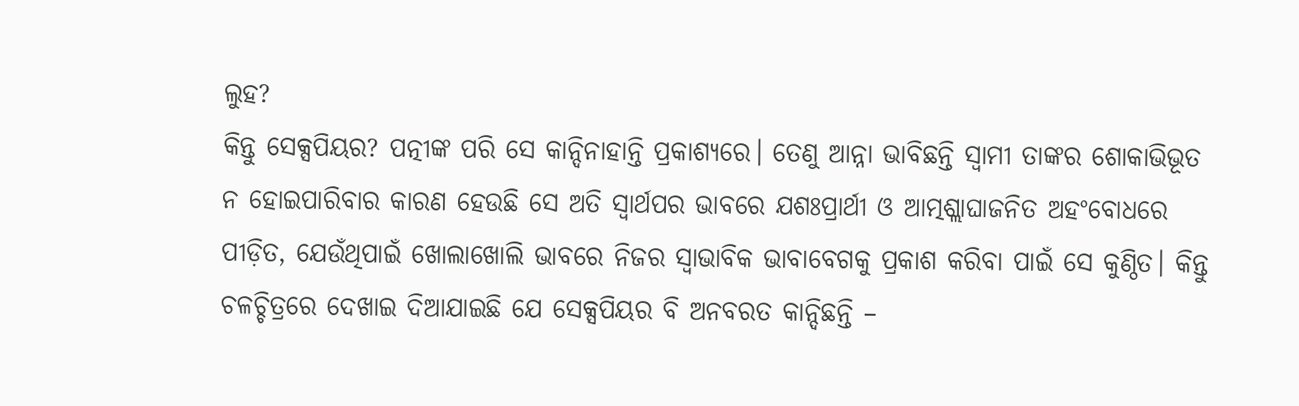ଲୁହ?
କିନ୍ତୁ ସେକ୍ସପିୟର? ପତ୍ନୀଙ୍କ ପରି ସେ କାନ୍ଦିନାହାନ୍ତି ପ୍ରକାଶ୍ୟରେ। ତେଣୁ ଆନ୍ନା ଭାବିଛନ୍ତି ସ୍ୱାମୀ ତାଙ୍କର ଶୋକାଭିଭୂତ ନ ହୋଇପାରିବାର କାରଣ ହେଉଛି ସେ ଅତି ସ୍ୱାର୍ଥପର ଭାବରେ ଯଶଃପ୍ରାର୍ଥୀ ଓ ଆତ୍ମଶ୍ଲାଘାଜନିତ ଅହଂବୋଧରେ ପୀଡ଼ିତ, ଯେଉଁଥିପାଇଁ ଖୋଲାଖୋଲି ଭାବରେ ନିଜର ସ୍ୱାଭାବିକ ଭାବାବେଗକୁ ପ୍ରକାଶ କରିବା ପାଇଁ ସେ କୁଣ୍ଠିତ। କିନ୍ତୁ ଚଳଚ୍ଚିତ୍ରରେ ଦେଖାଇ ଦିଆଯାଇଛି ଯେ ସେକ୍ସପିୟର ବି ଅନବରତ କାନ୍ଦିଛନ୍ତି –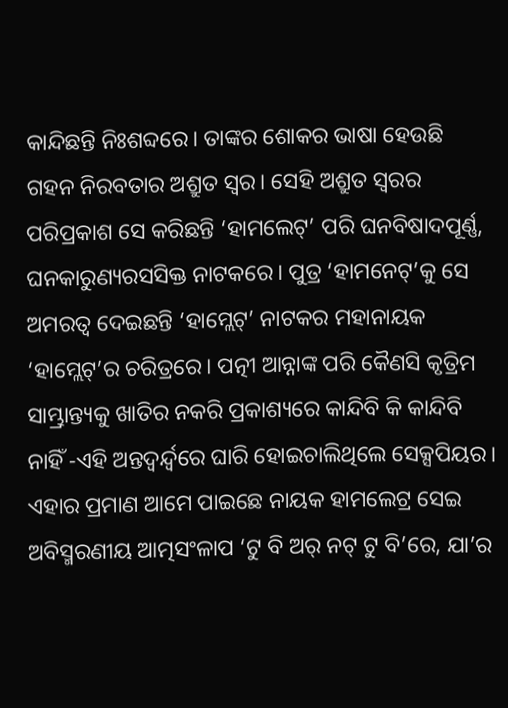କାନ୍ଦିଛନ୍ତି ନିଃଶବ୍ଦରେ। ତାଙ୍କର ଶୋକର ଭାଷା ହେଉଛି ଗହନ ନିରବତାର ଅଶ୍ରୁତ ସ୍ୱର। ସେହି ଅଶ୍ରୁତ ସ୍ୱରର ପରିପ୍ରକାଶ ସେ କରିଛନ୍ତି ‘ହାମଲେଟ୍’ ପରି ଘନବିଷାଦପୂର୍ଣ୍ଣ, ଘନକାରୁଣ୍ୟରସସିକ୍ତ ନାଟକରେ। ପୁତ୍ର ‘ହାମନେଟ୍’କୁ ସେ ଅମରତ୍ୱ ଦେଇଛନ୍ତି ‘ହାମ୍ଲେଟ୍’ ନାଟକର ମହାନାୟକ ‘ହାମ୍ଲେଟ୍’ର ଚରିତ୍ରରେ। ପତ୍ନୀ ଆନ୍ନାଙ୍କ ପରି କୈଣସି କୃତ୍ରିମ ସାମ୍ଭ୍ରାନ୍ତ୍ୟକୁ ଖାତିର ନକରି ପ୍ରକାଶ୍ୟରେ କାନ୍ଦିବି କି କାନ୍ଦିବି ନାହିଁ -ଏହି ଅନ୍ତଦ୍ୱର୍ନ୍ଦ୍ୱରେ ଘାରି ହୋଇଚାଲିଥିଲେ ସେକ୍ସପିୟର। ଏହାର ପ୍ରମାଣ ଆମେ ପାଇଛେ ନାୟକ ହାମଲେଟ୍ର ସେଇ ଅବିସ୍ମରଣୀୟ ଆତ୍ମସଂଳାପ ‘ଟୁ ବି ଅର୍ ନଟ୍ ଟୁ ବି’ରେ, ଯା’ର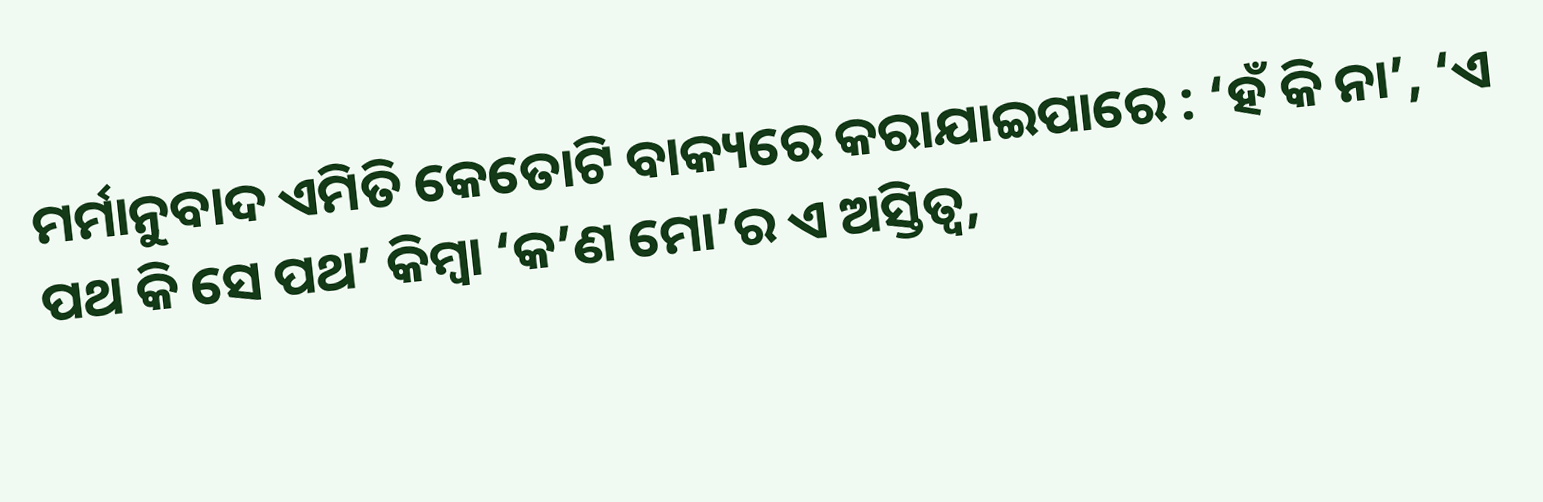ମର୍ମାନୁବାଦ ଏମିତି କେତୋଟି ବାକ୍ୟରେ କରାଯାଇପାରେ : ‘ହଁ କି ନା’, ‘ଏ ପଥ କି ସେ ପଥ’ କିମ୍ବା ‘କ’ଣ ମୋ’ର ଏ ଅସ୍ତିତ୍ୱ,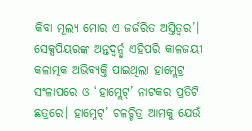କିବା ମୂଲ୍ୟ ମୋର ଏ ଜର୍ଜରିତ ଅସ୍ତିତ୍ୱର’। ସେକ୍ସପିୟରଙ୍କ ଅନ୍ତଦ୍ୱର୍ନ୍ଦ୍ୱ ଏହିପରି କାଳଜୟୀ କଳାତ୍ମକ ଅଭିବ୍ୟକ୍ତି ପାଇଥିଲା ହାମ୍ଲେଟ୍ର ସଂଳାପରେ ଓ ‘ହାମ୍ଲେଟ୍’ ନାଟକର ପ୍ରତିଟି ଛତ୍ରରେ। ହାମ୍ନେଟ୍’ ଚଳଚ୍ଚିତ୍ର ଆମକୁ ଯେଉଁ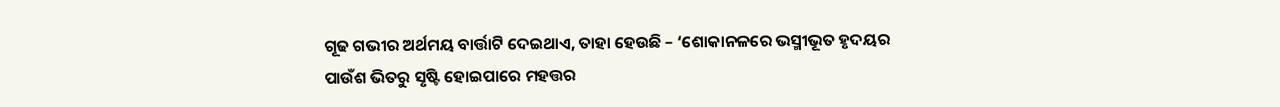ଗୂଢ ଗଭୀର ଅର୍ଥମୟ ବାର୍ତ୍ତାଟି ଦେଇଥାଏ, ତାହା ହେଉଛି – ‘ଶୋକାନଳରେ ଭସ୍ମୀଭୂତ ହୃଦୟର ପାଉଁଶ ଭିତରୁ ସୃଷ୍ଟି ହୋଇପାରେ ମହତ୍ତର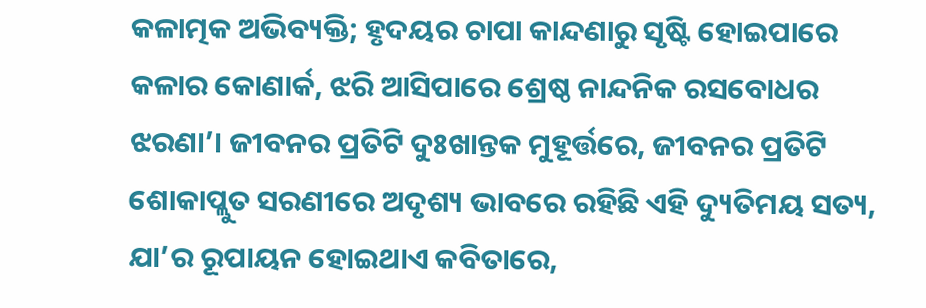କଳାତ୍ମକ ଅଭିବ୍ୟକ୍ତି; ହୃଦୟର ଚାପା କାନ୍ଦଣାରୁ ସୃଷ୍ଟି ହୋଇପାରେ କଳାର କୋଣାର୍କ, ଝରି ଆସିପାରେ ଶ୍ରେଷ୍ଠ ନାନ୍ଦନିକ ରସବୋଧର ଝରଣା’। ଜୀବନର ପ୍ରତିଟି ଦୁଃଖାନ୍ତକ ମୁହୂର୍ତ୍ତରେ, ଜୀବନର ପ୍ରତିଟି ଶୋକାପ୍ଲୁତ ସରଣୀରେ ଅଦୃଶ୍ୟ ଭାବରେ ରହିଛି ଏହି ଦ୍ୟୁତିମୟ ସତ୍ୟ, ଯା’ର ରୂପାୟନ ହୋଇଥାଏ କବିତାରେ,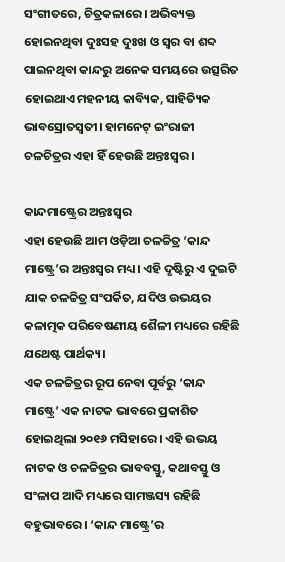ସଂଗୀତରେ, ଚିତ୍ରକଳାରେ। ଅଭିବ୍ୟକ୍ତ ହୋଇନଥିବା ଦୁଃସହ ଦୁଃଖ ଓ ସ୍ୱର ବା ଶବ୍ଦ ପାଇନଥିବା କାନ୍ଦରୁ ଅନେକ ସମୟରେ ଉତ୍ସରିତ ହୋଇଥାଏ ମହନୀୟ କାବ୍ୟିକ, ସାହିତ୍ୟିକ ଭାବସ୍ରୋତସ୍ୱତୀ। ହାମନେଟ୍ ଇଂରାଜୀ ଚଳଚିତ୍ରର ଏହା ହିଁ ହେଉଛି ଅନ୍ତଃସ୍ୱର।

କାନ୍ଦମାଷ୍ଟ୍ରେର ଅନ୍ତଃସ୍ୱର
ଏହା ହେଉଛି ଆମ ଓଡ଼ିଆ ଚଳଚ୍ଚିତ୍ର ‘କାନ୍ଦ ମାଷ୍ଟ୍ରେ’ର ଅନ୍ତଃସ୍ୱର ମଧ୍ୟ। ଏହି ଦୃଷ୍ଟିରୁ ଏ ଦୁଇଟି ଯାକ ଚଳଚ୍ଚିତ୍ର ସଂପର୍କିତ, ଯଦିଓ ଉଭୟର କଳାତ୍ମକ ପରିବେଷଣୀୟ ଶୈଳୀ ମଧ୍ୟରେ ରହିଛି ଯଥେଷ୍ଟ ପାର୍ଥକ୍ୟ।
ଏକ ଚଳଚ୍ଚିତ୍ରର ରୂପ ନେବା ପୂର୍ବରୁ ‘କାନ୍ଦ ମାଷ୍ଟ୍ରେ’ ଏକ ନାଟକ ଭାବରେ ପ୍ରକାଶିତ ହୋଇଥିଲା ୨୦୧୬ ମସିହାରେ। ଏହି ଉଭୟ ନାଟକ ଓ ଚଳଚ୍ଚିତ୍ରର ଭାବବସ୍ତୁ, କଥାବସ୍ତୁ ଓ ସଂଳାପ ଆଦି ମଧ୍ୟରେ ସାମଞ୍ଜସ୍ୟ ରହିଛି ବହୁଭାବରେ। ‘କାନ୍ଦ ମାଷ୍ଟ୍ରେ’ର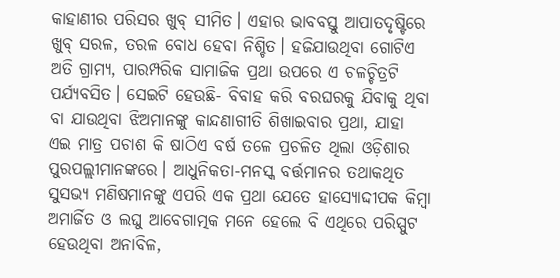କାହାଣୀର ପରିସର ଖୁବ୍ ସୀମିତ। ଏହାର ଭାବବସ୍ତୁ ଆପାତଦୃଷ୍ଟିରେ ଖୁବ୍ ସରଳ, ତରଳ ବୋଧ ହେବା ନିଶ୍ଚିତ। ହଜିଯାଉଥିବା ଗୋଟିଏ ଅତି ଗ୍ରାମ୍ୟ, ପାରମ୍ପରିକ ସାମାଜିକ ପ୍ରଥା ଉପରେ ଏ ଚଳଚ୍ଚିତ୍ରଟି ପର୍ଯ୍ୟବସିତ। ସେଇଟି ହେଉଛି- ବିବାହ କରି ବରଘରକୁ ଯିବାକୁ ଥିବା ବା ଯାଉଥିବା ଝିଅମାନଙ୍କୁ କାନ୍ଦଣାଗୀତି ଶିଖାଇବାର ପ୍ରଥା, ଯାହା ଏଇ ମାତ୍ର ପଚାଶ କି ଷାଠିଏ ବର୍ଷ ତଳେ ପ୍ରଚଳିତ ଥିଲା ଓଡ଼ିଶାର ପୁରପଲ୍ଲୀମାନଙ୍କରେ। ଆଧୁନିକତା-ମନସ୍କ ବର୍ତ୍ତମାନର ତଥାକଥିତ ସୁସଭ୍ୟ ମଣିଷମାନଙ୍କୁ ଏପରି ଏକ ପ୍ରଥା ଯେତେ ହାସ୍ୟୋଦ୍ଦୀପକ କିମ୍ବା ଅମାର୍ଜିତ ଓ ଲଘୁ ଆବେଗାତ୍ମକ ମନେ ହେଲେ ବି ଏଥିରେ ପରିସ୍ପୁଟ ହେଉଥିବା ଅନାବିଳ,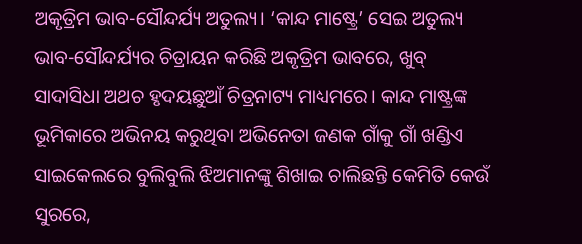ଅକୃତ୍ରିମ ଭାବ-ସୌନ୍ଦର୍ଯ୍ୟ ଅତୁଲ୍ୟ। ‘କାନ୍ଦ ମାଷ୍ଟ୍ରେ’ ସେଇ ଅତୁଲ୍ୟ ଭାବ-ସୌନ୍ଦର୍ଯ୍ୟର ଚିତ୍ରାୟନ କରିଛି ଅକୃତ୍ରିମ ଭାବରେ, ଖୁବ୍ ସାଦାସିଧା ଅଥଚ ହୃଦୟଛୁଆଁ ଚିତ୍ରନାଟ୍ୟ ମାଧ୍ୟମରେ। କାନ୍ଦ ମାଷ୍ଟ୍ରଙ୍କ ଭୂମିକାରେ ଅଭିନୟ କରୁଥିବା ଅଭିନେତା ଜଣକ ଗାଁକୁ ଗାଁ ଖଣ୍ଡିଏ ସାଇକେଲରେ ବୁଲିବୁଲି ଝିଅମାନଙ୍କୁ ଶିଖାଇ ଚାଲିଛନ୍ତି କେମିତି କେଉଁ ସୁରରେ,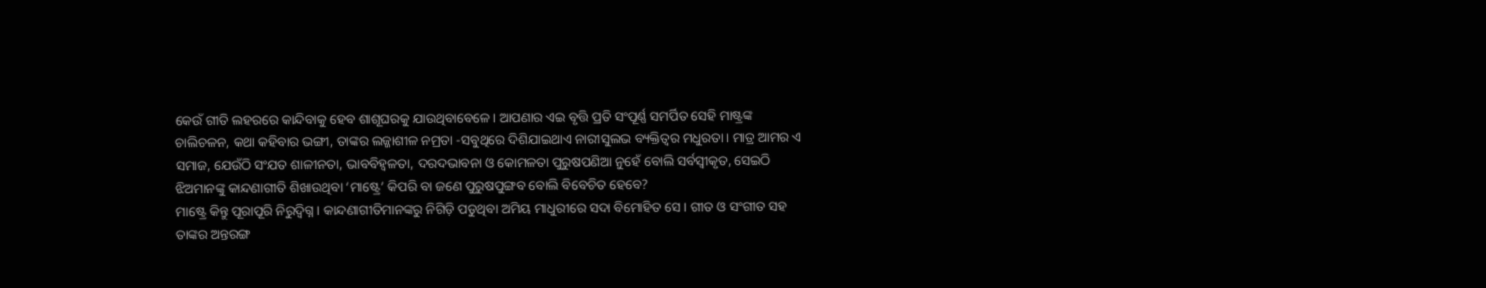କେଉଁ ଗୀତି ଲହରରେ କାନ୍ଦିବାକୁ ହେବ ଶାଶୂଘରକୁ ଯାଉଥିବାବେଳେ। ଆପଣାର ଏଇ ବୃତ୍ତି ପ୍ରତି ସଂପୂର୍ଣ୍ଣ ସମର୍ପିତ ସେହି ମାଷ୍ଟ୍ରଙ୍କ ଚାଲିଚଳନ, କଥା କହିବାର ଭଙ୍ଗୀ, ତାଙ୍କର ଲଜ୍ଜାଶୀଳ ନମ୍ରତା -ସବୁଥିରେ ଦିଶିଯାଇଥାଏ ନାରୀସୁଲଭ ବ୍ୟକ୍ତିତ୍ୱର ମଧୁରତା। ମାତ୍ର ଆମର ଏ ସମାଜ, ଯେଉଁଠି ସଂଯତ ଶାଳୀନତା, ଭାବବିହ୍ୱଳତା, ଦରଦଭାବନା ଓ କୋମଳତା ପୁରୁଷପଣିଆ ନୁହେଁ ବୋଲି ସର୍ବସ୍ୱୀକୃତ, ସେଇଠି ଝିଅମାନଙ୍କୁ କାନ୍ଦଣାଗୀତି ଶିଖାଉଥିବା ‘ମାଷ୍ଟ୍ରେ’ କିପରି ବା ଜଣେ ପୁରୁଷପୁଙ୍ଗବ ବୋଲି ବିବେଚିତ ହେବେ?
ମାଷ୍ଟ୍ରେ କିନ୍ତୁ ପୂରାପୂରି ନିରୁଦ୍ବିଗ୍ନ। କାନ୍ଦଣାଗୀତିମାନଙ୍କରୁ ନିଗିଡ଼ି ପଡୁଥିବା ଅମିୟ ମାଧୁରୀରେ ସଦା ବିମୋହିତ ସେ। ଗୀତ ଓ ସଂଗୀତ ସହ ତାଙ୍କର ଅନ୍ତରଙ୍ଗ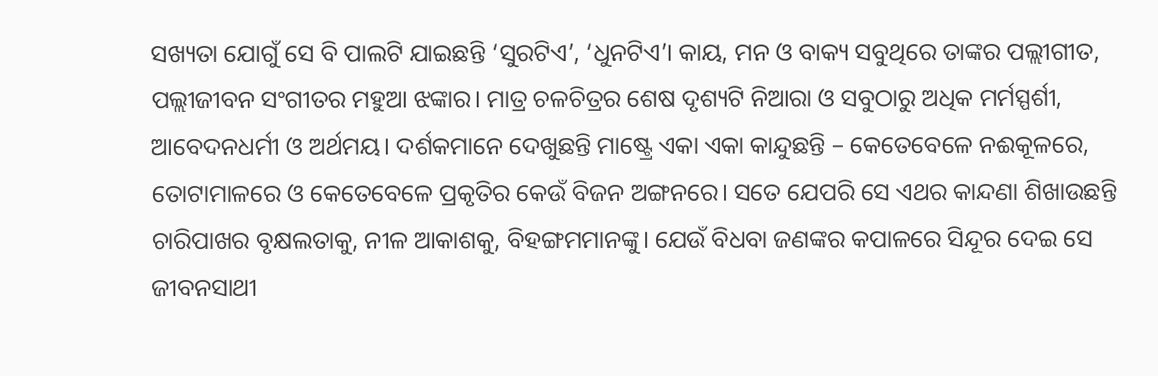ସଖ୍ୟତା ଯୋଗୁଁ ସେ ବି ପାଲଟି ଯାଇଛନ୍ତି ‘ସୁରଟିଏ’, ‘ଧୁନଟିଏ’। କାୟ, ମନ ଓ ବାକ୍ୟ ସବୁଥିରେ ତାଙ୍କର ପଲ୍ଲୀଗୀତ, ପଲ୍ଲୀଜୀବନ ସଂଗୀତର ମହୁଆ ଝଙ୍କାର। ମାତ୍ର ଚଳଚିତ୍ରର ଶେଷ ଦୃଶ୍ୟଟି ନିଆରା ଓ ସବୁଠାରୁ ଅଧିକ ମର୍ମସ୍ପର୍ଶୀ, ଆବେଦନଧର୍ମୀ ଓ ଅର୍ଥମୟ। ଦର୍ଶକମାନେ ଦେଖୁଛନ୍ତି ମାଷ୍ଟ୍ରେ ଏକା ଏକା କାନ୍ଦୁଛନ୍ତି – କେତେବେଳେ ନଈକୂଳରେ, ତୋଟାମାଳରେ ଓ କେତେବେଳେ ପ୍ରକୃତିର କେଉଁ ବିଜନ ଅଙ୍ଗନରେ। ସତେ ଯେପରି ସେ ଏଥର କାନ୍ଦଣା ଶିଖାଉଛନ୍ତି ଚାରିପାଖର ବୃକ୍ଷଲତାକୁ, ନୀଳ ଆକାଶକୁ, ବିହଙ୍ଗମମାନଙ୍କୁ। ଯେଉଁ ବିଧବା ଜଣଙ୍କର କପାଳରେ ସିନ୍ଦୂର ଦେଇ ସେ ଜୀବନସାଥୀ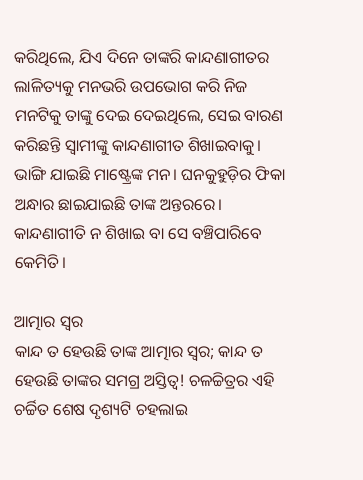କରିଥିଲେ, ଯିଏ ଦିନେ ତାଙ୍କରି କାନ୍ଦଣାଗୀତର ଲାଳିତ୍ୟକୁ ମନଭରି ଉପଭୋଗ କରି ନିଜ ମନଟିକୁ ତାଙ୍କୁ ଦେଇ ଦେଇଥିଲେ, ସେଇ ବାରଣ କରିଛନ୍ତି ସ୍ୱାମୀଙ୍କୁ କାନ୍ଦଣାଗୀତ ଶିଖାଇବାକୁ। ଭାଙ୍ଗି ଯାଇଛି ମାଷ୍ଟ୍ରେଙ୍କ ମନ। ଘନକୁହୁଡ଼ିର ଫିକା ଅନ୍ଧାର ଛାଇଯାଇଛି ତାଙ୍କ ଅନ୍ତରରେ। କାନ୍ଦଣାଗୀତି ନ ଶିଖାଇ ବା ସେ ବଞ୍ଚିପାରିବେ କେମିତି।

ଆତ୍ମାର ସ୍ୱର
କାନ୍ଦ ତ ହେଉଛି ତାଙ୍କ ଆତ୍ମାର ସ୍ୱର; କାନ୍ଦ ତ ହେଉଛି ତାଙ୍କର ସମଗ୍ର ଅସ୍ତିତ୍ୱ! ଚଳଚ୍ଚିତ୍ରର ଏହି ଚର୍ଚ୍ଚିତ ଶେଷ ଦୃଶ୍ୟଟି ଚହଲାଇ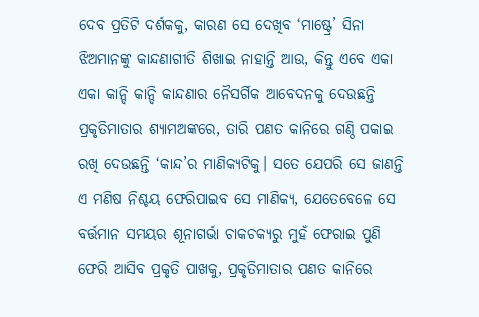ଦେବ ପ୍ରତିଟି ଦର୍ଶକକୁ, କାରଣ ସେ ଦେଖିବ ‘ମାଷ୍ଟ୍ରେ’ ସିନା ଝିଅମାନଙ୍କୁ କାନ୍ଦଣାଗୀତି ଶିଖାଇ ନାହାନ୍ତି ଆଉ, କିନ୍ତୁ ଏବେ ଏକା ଏକା କାନ୍ଦି କାନ୍ଦି କାନ୍ଦଣାର ନୈସର୍ଗିକ ଆବେଦନକୁ ଦେଉଛନ୍ତି ପ୍ରକୃତିମାତାର ଶ୍ୟାମଅଙ୍କରେ, ତାରି ପଣତ କାନିରେ ଗଣ୍ଠି ପକାଇ ରଖି ଦେଉଛନ୍ତି ‘କାନ୍ଦ’ର ମାଣିକ୍ୟଟିକୁ। ସତେ ଯେପରି ସେ ଜାଣନ୍ତି ଏ ମଣିଷ ନିଶ୍ଚୟ ଫେରିପାଇବ ସେ ମାଣିକ୍ୟ, ଯେତେବେଳେ ସେ ବର୍ତ୍ତମାନ ସମୟର ଶୂନାଗର୍ଭା ଚାକଚକ୍ୟରୁ ମୁହଁ ଫେରାଇ ପୁଣି ଫେରି ଆସିବ ପ୍ରକୃତି ପାଖକୁ, ପ୍ରକୃତିମାତାର ପଣତ କାନିରେ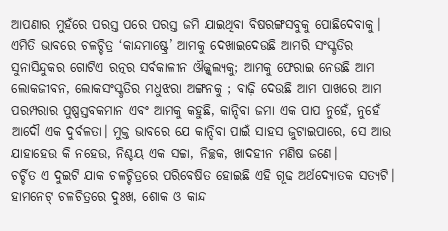ଆପଣାର ମୁହଁରେ ପରସ୍ତ ପରେ ପରସ୍ତ ଜମି ଯାଇଥିବା ବିଷରଙ୍ଗସବୁକୁ ପୋଛିଦେବାକୁ। ଏମିତି ଭାବରେ ଚଳଚ୍ଚିତ୍ର ‘କାନ୍ଦମାଷ୍ଟ୍ରେ’ ଆମକୁ ଦେଖାଇଦେଉଛି ଆମରି ସଂସ୍କୃତିର ସୁନାସିନ୍ଦୁକର ଗୋଟିଏ ରତ୍ନର ସର୍ବକାଳୀନ ଔଜ୍ଜ୍ୱଲ୍ୟକୁ; ଆମକୁ ଫେରାଇ ନେଉଛି ଆମ ଲୋକଜୀବନ, ଲୋକସଂସ୍କୃତିର ମଧୁଝରା ଅଙ୍ଗନକୁ ; ବାଢ଼ି ଦେଉଛି ଆମ ପାଖରେ ଆମ ପରମ୍ପରାର ପୁଷ୍ପସ୍ତବକମାନ ଏବଂ ଆମକୁ କହୁଛି, କାନ୍ଦିବା ଜମା ଏକ ପାପ ନୁହେଁ, ନୁହେଁ ଆଦୌ ଏକ ଦୁର୍ବଳତା। ମୁକ୍ତ ଭାବରେ ଯେ କାନ୍ଦିବା ପାଇଁ ସାହସ ଜୁଟାଇପାରେ, ସେ ଆଉ ଯାହାହେଉ କି ନହେଉ, ନିଶ୍ଚୟ ଏକ ସଚ୍ଚା, ନିଚ୍ଛକ, ଖାଦହୀନ ମଣିଷ ଜଣେ।
ଚର୍ଚ୍ଚିତ ଏ ଦୁଇଟି ଯାକ ଚଳଚ୍ଚିତ୍ରରେ ପରିବେଷିତ ହୋଇଛି ଏହି ଗୂଢ ଅର୍ଥଦ୍ୟୋତକ ସତ୍ୟଟି। ହାମନେଟ୍ ଚଳଚିତ୍ରରେ ଦୁଃଖ, ଶୋକ ଓ କାନ୍ଦ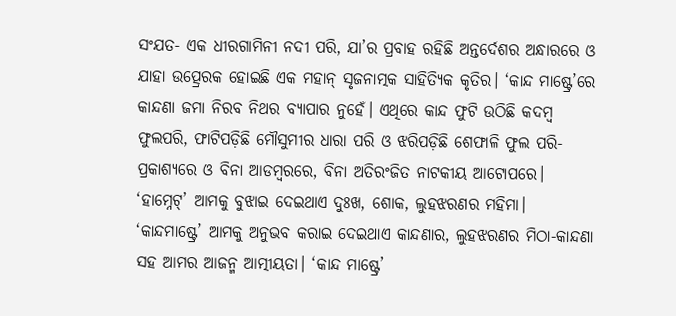ସଂଯତ- ଏକ ଧୀରଗାମିନୀ ନଦୀ ପରି, ଯା’ର ପ୍ରବାହ ରହିଛି ଅନ୍ତର୍ଦେଶର ଅନ୍ଧାରରେ ଓ ଯାହା ଉତ୍ପ୍ରେରକ ହୋଇଛି ଏକ ମହାନ୍ ସୃଜନାତ୍ମକ ସାହିତ୍ୟିକ କୃତିର। ‘କାନ୍ଦ ମାଷ୍ଟ୍ରେ’ରେ କାନ୍ଦଣା ଜମା ନିରବ ନିଥର ବ୍ୟାପାର ନୁହେଁ। ଏଥିରେ କାନ୍ଦ ଫୁଟି ଉଠିଛି କଦମ୍ବ ଫୁଲପରି, ଫାଟିପଡ଼ିଛି ମୌସୁମୀର ଧାରା ପରି ଓ ଝରିପଡ଼ିଛି ଶେଫାଳି ଫୁଲ ପରି- ପ୍ରକାଶ୍ୟରେ ଓ ବିନା ଆଡମ୍ବରରେ, ବିନା ଅତିରଂଜିତ ନାଟକୀୟ ଆଟୋପରେ। ‘ହାମ୍ନେଟ୍’ ଆମକୁ ବୁଝାଇ ଦେଇଥାଏ ଦୁଃଖ, ଶୋକ, ଲୁହଝରଣର ମହିମା। ‘କାନ୍ଦମାଷ୍ଟ୍ରେ’ ଆମକୁ ଅନୁଭବ କରାଇ ଦେଇଥାଏ କାନ୍ଦଣାର, ଲୁହଝରଣର ମିଠା-କାନ୍ଦଣା ସହ ଆମର ଆଜନ୍ମ ଆତ୍ମୀୟତା। ‘କାନ୍ଦ ମାଷ୍ଟ୍ରେ’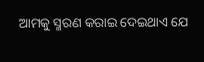ଆମକୁ ସ୍ମରଣ କରାଇ ଦେଇଥାଏ ଯେ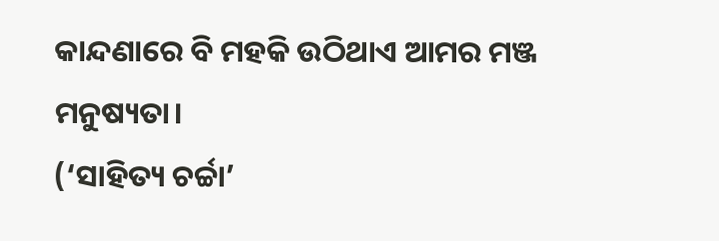କାନ୍ଦଣାରେ ବି ମହକି ଉଠିଥାଏ ଆମର ମଞ୍ଜ ମନୁଷ୍ୟତା।
(‘ସାହିତ୍ୟ ଚର୍ଚ୍ଚା’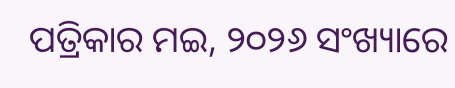ପତ୍ରିକାର ମଇ, ୨୦୨୬ ସଂଖ୍ୟାରେ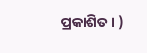ପ୍ରକାଶିତ। )